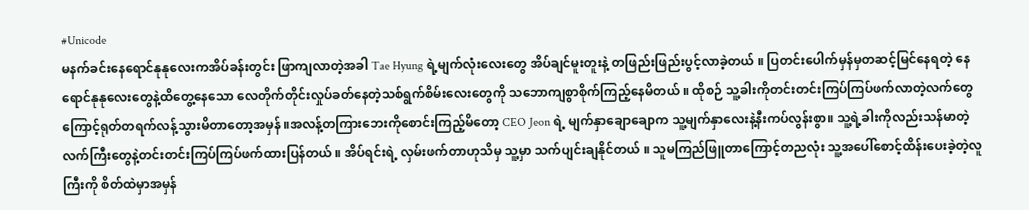#Unicode
မနက်ခင်းနေရောင်နုနုလေးကအိပ်ခန်းတွင်း ဖြာကျလာတဲ့အခါ Tae Hyung ရဲ့မျက်လုံးလေးတွေ အိပ်ချင်မူးတူးနဲ့ တဖြည်းဖြည်းပွင့်လာခဲ့တယ် ။ ပြတင်းပေါက်မှန်မှတဆင့်မြင်နေရတဲ့ နေရောင်နုနုလေးတွေနဲ့ထိတွေ့နေသော လေတိုက်တိုင်းလှုပ်ခတ်နေတဲ့သစ်ရွက်စိမ်းလေးတွေကို သဘောကျစွာစိုက်ကြည့်နေမိတယ် ။ ထိုစဉ် သူ့ခါးကိုတင်းတင်းကြပ်ကြပ်ဖက်လာတဲ့လက်တွေကြောင့်ရုတ်တရက်လန့်သွားမိတာတော့အမှန် ။အလန့်တကြားဘေးကိုစောင်းကြည့်မိတော့ CEO Jeon ရဲ့ မျက်နှာချောချောက သူ့မျက်နှာလေးနဲ့နီးကပ်လွန်းစွာ။ သူ့ရဲ့ခါးကိုလည်းသန်မာတဲ့လက်ကြီးတွေနဲ့တင်းတင်းကြပ်ကြပ်ဖက်ထားပြန်တယ် ။ အိပ်ရင်းရဲ့ လှမ်းဖက်တာဟုသိမှ သူ့မှာ သက်ပျင်းချနိုင်တယ် ။ သူမကြည်ဖြူတာကြောင့်တညလုံး သူ့အပေါ်စောင့်ထိန်းပေးခဲ့တဲ့လူကြီးကို စိတ်ထဲမှာအမှန်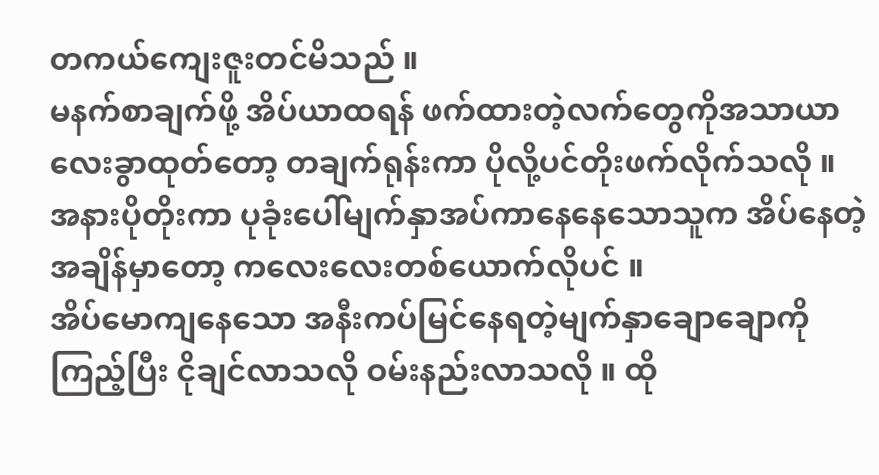တကယ်ကျေးဇူးတင်မိသည် ။
မနက်စာချက်ဖို့ အိပ်ယာထရန် ဖက်ထားတဲ့လက်တွေကိုအသာယာလေးခွာထုတ်တော့ တချက်ရုန်းကာ ပိုလို့ပင်တိုးဖက်လိုက်သလို ။ အနားပိုတိုးကာ ပုခုံးပေါ်မျက်နှာအပ်ကာနေနေသောသူက အိပ်နေတဲ့အချိန်မှာတော့ ကလေးလေးတစ်ယောက်လိုပင် ။
အိပ်မောကျနေသော အနီးကပ်မြင်နေရတဲ့မျက်နှာချောချောကိုကြည့်ပြီး ငိုချင်လာသလို ဝမ်းနည်းလာသလို ။ ထို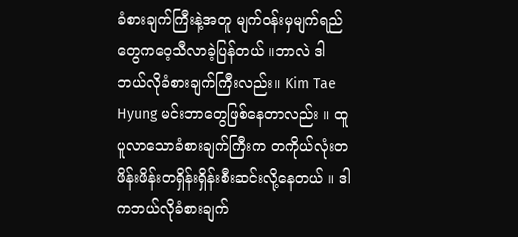ခံစားချက်ကြီးနဲ့အတူ မျက်ဝန်းမှမျက်ရည်တွေကဝေ့သီလာခဲ့ပြန်တယ် ။ဘာလဲ ဒါဘယ်လိုခံစားချက်ကြီးလည်း။ Kim Tae Hyung မင်းဘာတွေဖြစ်နေတာလည်း ။ ထူပူလာသောခံစားချက်ကြီးက တကိုယ်လုံးတဖိန်းဖိန်းတရှိန်းရှိန်းစီးဆင်းလို့နေတယ် ။ ဒါကဘယ်လိုခံစားချက်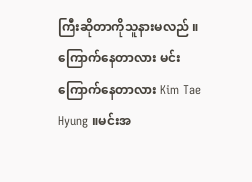ကြီးဆိုတာကိုသူနားမလည် ။
ကြောက်နေတာလား မင်းကြောက်နေတာလား Kim Tae Hyung ။မင်းအ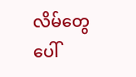လိမ်တွေပေါ်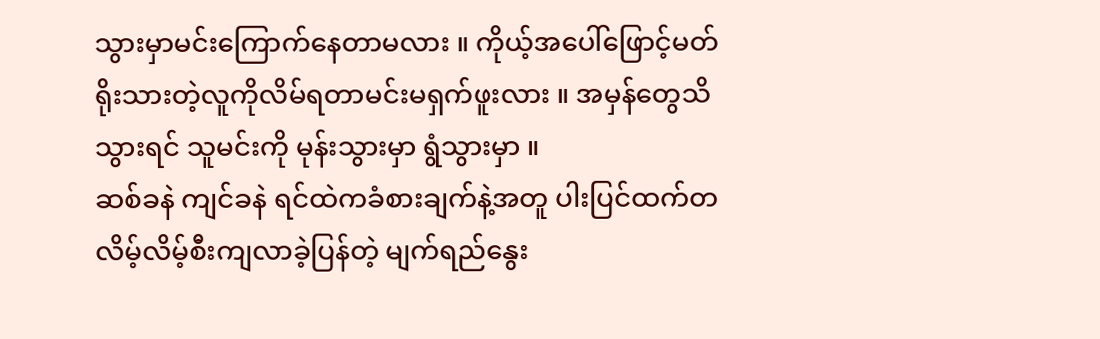သွားမှာမင်းကြောက်နေတာမလား ။ ကိုယ့်အပေါ်ဖြောင့်မတ်ရိုးသားတဲ့လူကိုလိမ်ရတာမင်းမရှက်ဖူးလား ။ အမှန်တွေသိသွားရင် သူမင်းကို မုန်းသွားမှာ ရွံသွားမှာ ။
ဆစ်ခနဲ ကျင်ခနဲ ရင်ထဲကခံစားချက်နဲ့အတူ ပါးပြင်ထက်တလိမ့်လိမ့်စီးကျလာခဲ့ပြန်တဲ့ မျက်ရည်နွေး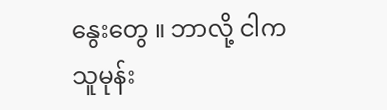နွေးတွေ ။ ဘာလို့ ငါက သူမုန်း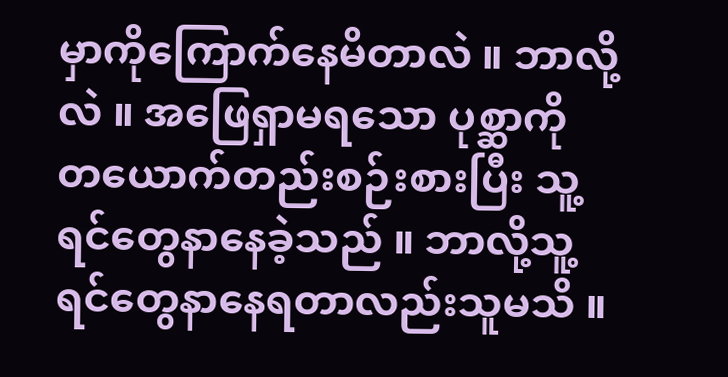မှာကိုကြောက်နေမိတာလဲ ။ ဘာလို့လဲ ။ အဖြေရှာမရသော ပုစ္ဆာကို တယောက်တည်းစဉ်းစားပြီး သူ့ရင်တွေနာနေခဲ့သည် ။ ဘာလို့သူ့ရင်တွေနာနေရတာလည်းသူမသိ ။